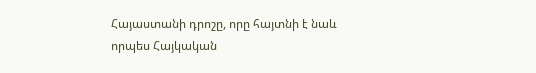Հայաստանի դրոշը, որը հայտնի է նաև որպես Հայկական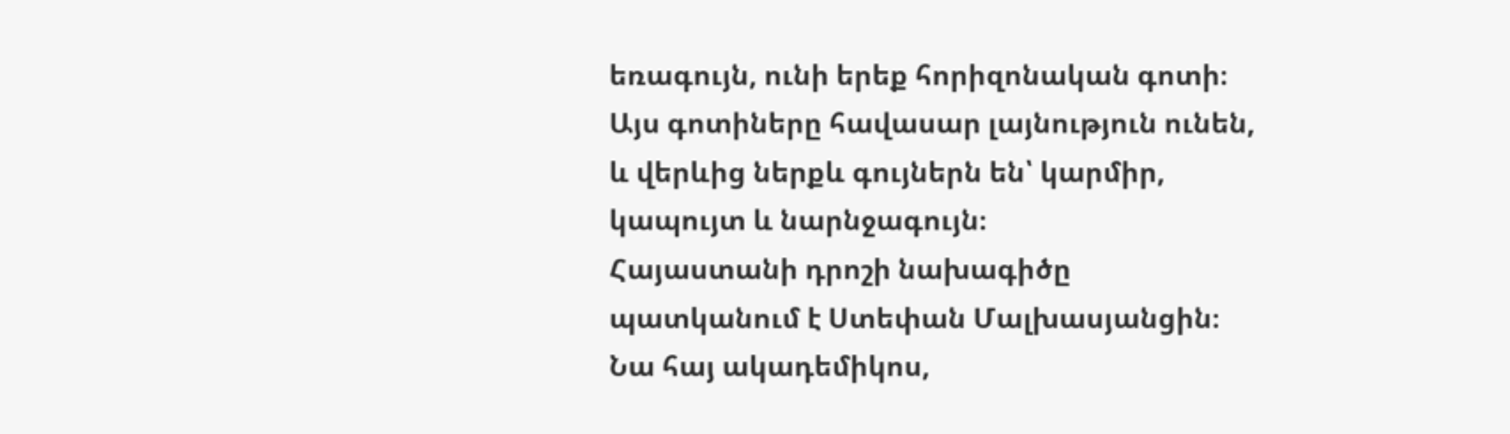եռագույն, ունի երեք հորիզոնական գոտի։ Այս գոտիները հավասար լայնություն ունեն, և վերևից ներքև գույներն են՝ կարմիր, կապույտ և նարնջագույն։
Հայաստանի դրոշի նախագիծը պատկանում է Ստեփան Մալխասյանցին։ Նա հայ ակադեմիկոս,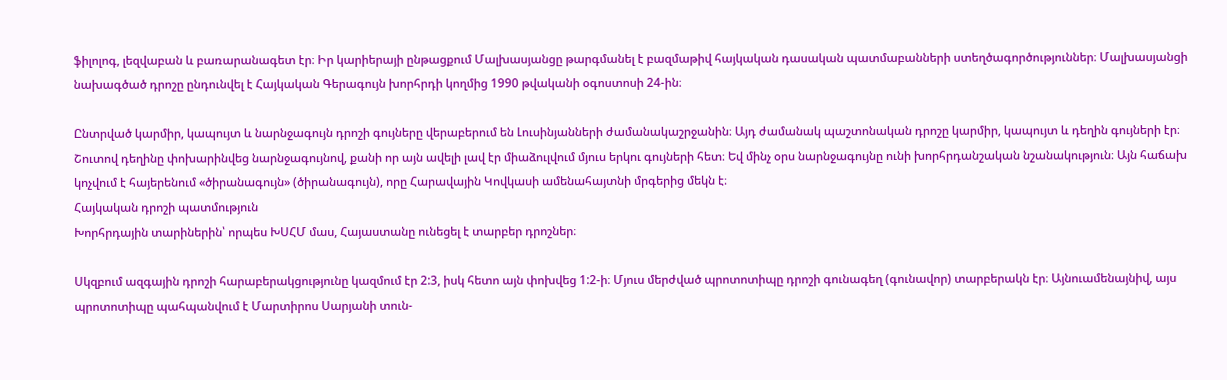ֆիլոլոգ, լեզվաբան և բառարանագետ էր։ Իր կարիերայի ընթացքում Մալխասյանցը թարգմանել է բազմաթիվ հայկական դասական պատմաբանների ստեղծագործություններ։ Մալխասյանցի նախագծած դրոշը ընդունվել է Հայկական Գերագույն խորհրդի կողմից 1990 թվականի օգոստոսի 24-ին։

Ընտրված կարմիր, կապույտ և նարնջագույն դրոշի գույները վերաբերում են Լուսինյանների ժամանակաշրջանին։ Այդ ժամանակ պաշտոնական դրոշը կարմիր, կապույտ և դեղին գույների էր։ Շուտով դեղինը փոխարինվեց նարնջագույնով, քանի որ այն ավելի լավ էր միաձուլվում մյուս երկու գույների հետ։ Եվ մինչ օրս նարնջագույնը ունի խորհրդանշական նշանակություն։ Այն հաճախ կոչվում է հայերենում «ծիրանագույն» (ծիրանագույն), որը Հարավային Կովկասի ամենահայտնի մրգերից մեկն է։
Հայկական դրոշի պատմություն
Խորհրդային տարիներին՝ որպես ԽՍՀՄ մաս, Հայաստանը ունեցել է տարբեր դրոշներ։

Սկզբում ազգային դրոշի հարաբերակցությունը կազմում էր 2:3, իսկ հետո այն փոխվեց 1:2-ի։ Մյուս մերժված պրոտոտիպը դրոշի գունագեղ (գունավոր) տարբերակն էր։ Այնուամենայնիվ, այս պրոտոտիպը պահպանվում է Մարտիրոս Սարյանի տուն-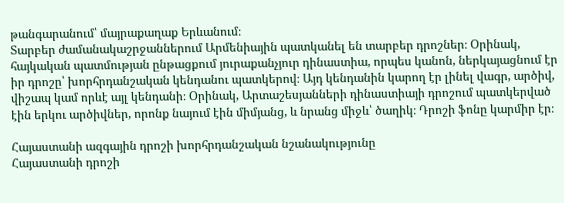թանգարանում՝ մայրաքաղաք Երևանում։
Տարբեր ժամանակաշրջաններում Արմենիային պատկանել են տարբեր դրոշներ։ Օրինակ, հայկական պատմության ընթացքում յուրաքանչյուր դինաստիա, որպես կանոն, ներկայացնում էր իր դրոշը՝ խորհրդանշական կենդանու պատկերով։ Այդ կենդանին կարող էր լինել վագր, արծիվ, վիշապ կամ որևէ այլ կենդանի։ Օրինակ, Արտաշեսյանների դինաստիայի դրոշում պատկերված էին երկու արծիվներ, որոնք նայում էին միմյանց, և նրանց միջև՝ ծաղիկ։ Դրոշի ֆոնը կարմիր էր։

Հայաստանի ազգային դրոշի խորհրդանշական նշանակությունը
Հայաստանի դրոշի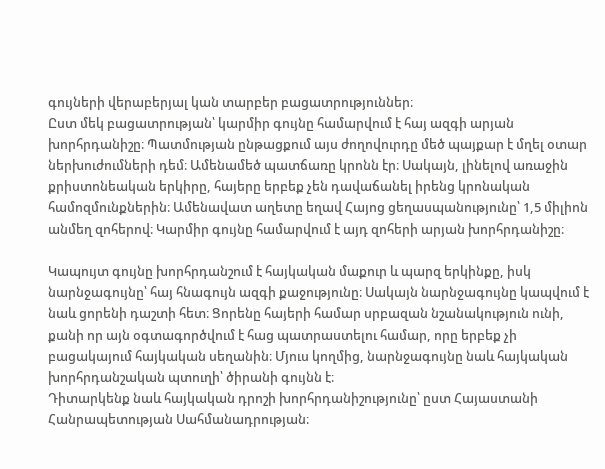գույների վերաբերյալ կան տարբեր բացատրություններ։
Ըստ մեկ բացատրության՝ կարմիր գույնը համարվում է հայ ազգի արյան խորհրդանիշը։ Պատմության ընթացքում այս ժողովուրդը մեծ պայքար է մղել օտար ներխուժումների դեմ։ Ամենամեծ պատճառը կրոնն էր։ Սակայն, լինելով առաջին քրիստոնեական երկիրը, հայերը երբեք չեն դավաճանել իրենց կրոնական համոզմունքներին։ Ամենավատ աղետը եղավ Հայոց ցեղասպանությունը՝ 1,5 միլիոն անմեղ զոհերով։ Կարմիր գույնը համարվում է այդ զոհերի արյան խորհրդանիշը։

Կապույտ գույնը խորհրդանշում է հայկական մաքուր և պարզ երկինքը, իսկ նարնջագույնը՝ հայ հնագույն ազգի քաջությունը։ Սակայն նարնջագույնը կապվում է նաև ցորենի դաշտի հետ։ Ցորենը հայերի համար սրբազան նշանակություն ունի, քանի որ այն օգտագործվում է հաց պատրաստելու համար, որը երբեք չի բացակայում հայկական սեղանին։ Մյուս կողմից, նարնջագույնը նաև հայկական խորհրդանշական պտուղի՝ ծիրանի գույնն է։
Դիտարկենք նաև հայկական դրոշի խորհրդանիշությունը՝ ըստ Հայաստանի Հանրապետության Սահմանադրության։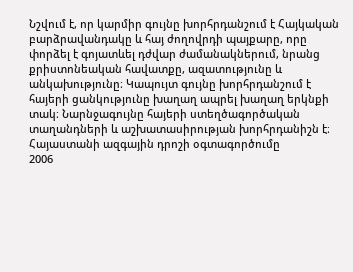Նշվում է, որ կարմիր գույնը խորհրդանշում է Հայկական բարձրավանդակը և հայ ժողովրդի պայքարը, որը փորձել է գոյատևել դժվար ժամանակներում, նրանց քրիստոնեական հավատքը, ազատությունը և անկախությունը։ Կապույտ գույնը խորհրդանշում է հայերի ցանկությունը խաղաղ ապրել խաղաղ երկնքի տակ։ Նարնջագույնը հայերի ստեղծագործական տաղանդների և աշխատասիրության խորհրդանիշն է։
Հայաստանի ազգային դրոշի օգտագործումը
2006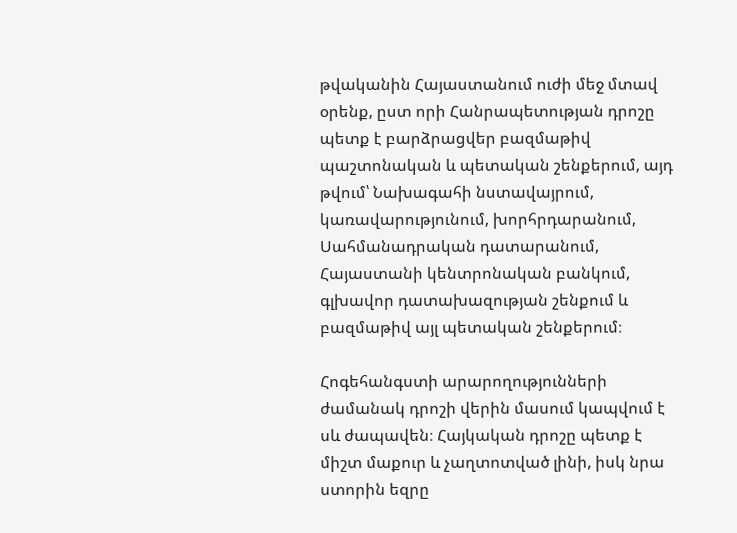թվականին Հայաստանում ուժի մեջ մտավ օրենք, ըստ որի Հանրապետության դրոշը պետք է բարձրացվեր բազմաթիվ պաշտոնական և պետական շենքերում, այդ թվում՝ Նախագահի նստավայրում, կառավարությունում, խորհրդարանում, Սահմանադրական դատարանում, Հայաստանի կենտրոնական բանկում, գլխավոր դատախազության շենքում և բազմաթիվ այլ պետական շենքերում։

Հոգեհանգստի արարողությունների ժամանակ դրոշի վերին մասում կապվում է սև ժապավեն։ Հայկական դրոշը պետք է միշտ մաքուր և չաղտոտված լինի, իսկ նրա ստորին եզրը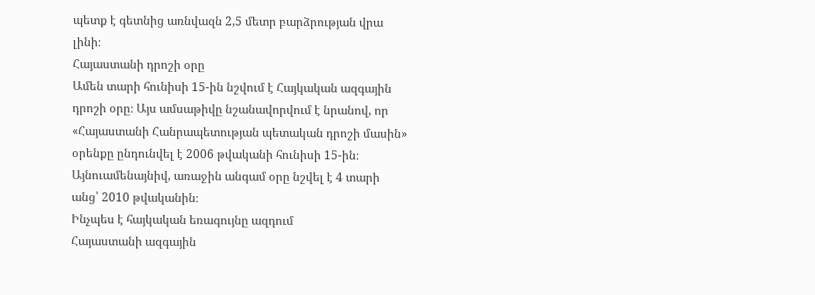պետք է գետնից առնվազն 2,5 մետր բարձրության վրա լինի։
Հայաստանի դրոշի օրը
Ամեն տարի հունիսի 15-ին նշվում է Հայկական ազգային դրոշի օրը։ Այս ամսաթիվը նշանավորվում է նրանով, որ «Հայաստանի Հանրապետության պետական դրոշի մասին» օրենքը ընդունվել է 2006 թվականի հունիսի 15-ին։ Այնուամենայնիվ, առաջին անգամ օրը նշվել է 4 տարի անց՝ 2010 թվականին։
Ինչպես է հայկական եռագույնը ազդում
Հայաստանի ազգային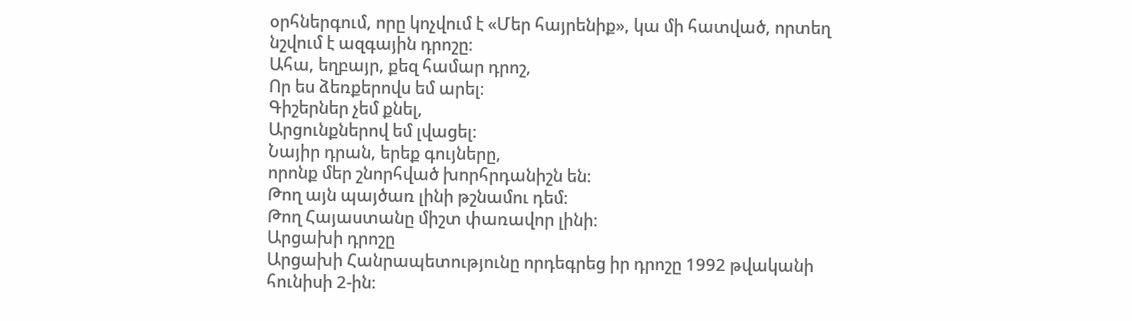օրհներգում, որը կոչվում է «Մեր հայրենիք», կա մի հատված, որտեղ նշվում է ազգային դրոշը։
Ահա, եղբայր, քեզ համար դրոշ,
Որ ես ձեռքերովս եմ արել։
Գիշերներ չեմ քնել,
Արցունքներով եմ լվացել։
Նայիր դրան, երեք գույները,
որոնք մեր շնորհված խորհրդանիշն են։
Թող այն պայծառ լինի թշնամու դեմ։
Թող Հայաստանը միշտ փառավոր լինի։
Արցախի դրոշը
Արցախի Հանրապետությունը որդեգրեց իր դրոշը 1992 թվականի հունիսի 2-ին։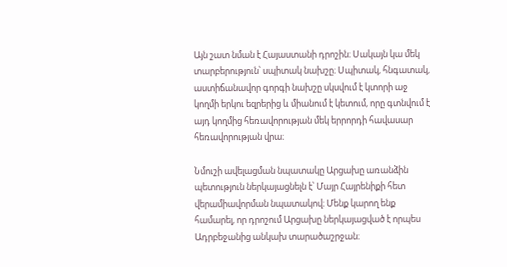Այն շատ նման է Հայաստանի դրոշին։ Սակայն կա մեկ տարբերություն՝ սպիտակ նախշը։ Սպիտակ, հնգատակ, աստիճանավոր գորգի նախշը սկսվում է կտորի աջ կողմի երկու եզրերից և միանում է կետում, որը գտնվում է այդ կողմից հեռավորության մեկ երրորդի հավասար հեռավորության վրա։

Նմուշի ավելացման նպատակը Արցախը առանձին պետություն ներկայացնելն է՝ Մայր Հայրենիքի հետ վերամիավորման նպատակով։ Մենք կարող ենք համարել, որ դրոշում Արցախը ներկայացված է որպես Ադրբեջանից անկախ տարածաշրջան։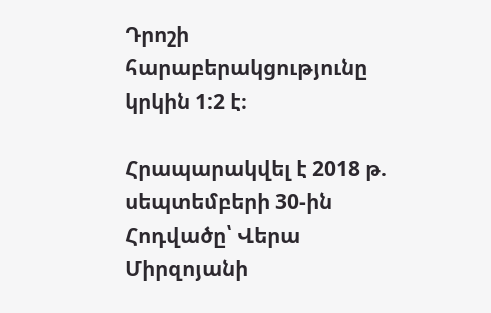Դրոշի հարաբերակցությունը կրկին 1:2 է։

Հրապարակվել է 2018 թ. սեպտեմբերի 30-ին
Հոդվածը՝ Վերա Միրզոյանի